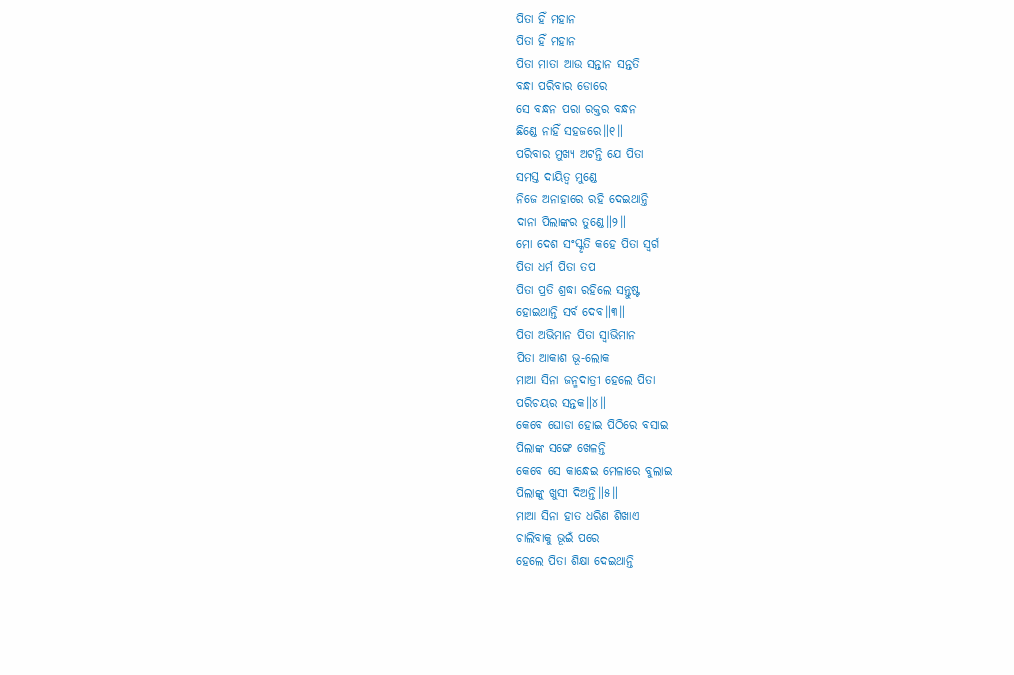ପିତା ହିଁ ମହାନ
ପିତା ହିଁ ମହାନ
ପିତା ମାତା ଆଉ ସନ୍ତାନ ସନ୍ତତି
ବନ୍ଧା ପରିବାର ଡୋରେ
ସେ ବନ୍ଧନ ପରା ରକ୍ତର ବନ୍ଧନ
ଛିଣ୍ଡେ ନାହିଁ ସହଜରେ॥୧॥
ପରିବାର ମୁଖ୍ୟ ଅଟନ୍ତି ଯେ ପିତା
ସମସ୍ତ ଦାୟିତ୍ୱ ମୁଣ୍ଡେ
ନିଜେ ଅନାହାରେ ରହି ଦେଇଥାନ୍ତି
ଦାନା ପିଲାଙ୍କର ତୁଣ୍ଡେ॥୨॥
ମୋ ଦେଶ ସଂସ୍କୃତି କହେ ପିତା ସ୍ୱର୍ଗ
ପିତା ଧର୍ମ ପିତା ତପ
ପିତା ପ୍ରତି ଶ୍ରଦ୍ଧା ରହିଲେ ସନ୍ତୁଷ୍ଟ
ହୋଇଥାନ୍ତି ସର୍ବ ଦେବ॥୩॥
ପିତା ଅଭିମାନ ପିତା ସ୍ୱାଭିମାନ
ପିତା ଆକାଶ ଭୂ-ଲୋକ
ମାଆ ସିନା ଜନ୍ମଦାତ୍ରୀ ହେଲେ ପିତା
ପରିଚୟର ସନ୍ତକ॥୪॥
କେବେ ଘୋଡା ହୋଇ ପିଠିରେ ବସାଇ
ପିଲାଙ୍କ ସଙ୍ଗେ ଖେଳନ୍ତି
କେବେ ସେ କାନ୍ଧେଇ ମେଳାରେ ବୁଲାଇ
ପିଲାଙ୍କୁ ଖୁସୀ ଦିଅନ୍ତି॥୫॥
ମାଆ ସିନା ହାତ ଧରିଣ ଶିଖାଏ
ଚାଲିବାକୁ ଭୂଇଁ ପରେ
ହେଲେ ପିତା ଶିକ୍ଷା ଦେଇଥାନ୍ତି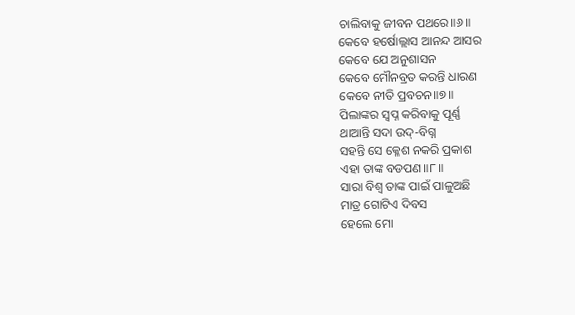ଚାଲିବାକୁ ଜୀବନ ପଥରେ॥୬॥
କେବେ ହର୍ଷୋଲ୍ଲାସ ଆନନ୍ଦ ଆସର
କେବେ ଯେ ଅନୁଶାସନ
କେବେ ମୌନବ୍ରତ କରନ୍ତି ଧାରଣ
କେବେ ନୀତି ପ୍ରବଚନ॥୭॥
ପିଲାଙ୍କର ସ୍ୱପ୍ନ କରିବାକୁ ପୂର୍ଣ୍ଣ
ଥାଆନ୍ତି ସଦା ଉଦ୍-ବିଗ୍ନ
ସହନ୍ତି ସେ କ୍ଳେଶ ନକରି ପ୍ରକାଶ
ଏହା ତାଙ୍କ ବଡପଣ॥୮॥
ସାରା ବିଶ୍ୱ ତାଙ୍କ ପାଇଁ ପାଳୁଅଛି
ମାତ୍ର ଗୋଟିଏ ଦିବସ
ହେଲେ ମୋ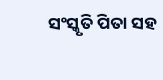ସଂସ୍କୃତି ପିତା ସହ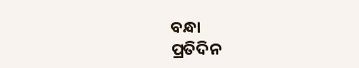ବନ୍ଧା
ପ୍ରତିଦିନ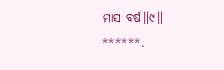ମାସ ବର୍ଷ॥୯॥
******.